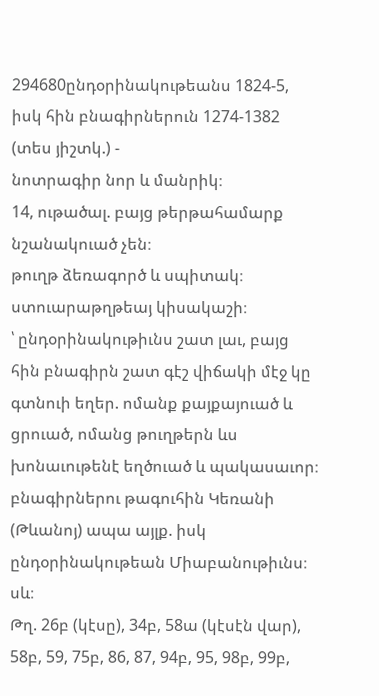294680ընդօրինակութեանս 1824-5, իսկ հին բնագիրներուն 1274-1382 (տես յիշտկ.) -
նոտրագիր նոր և մանրիկ։
14, ութածալ. բայց թերթահամարք նշանակուած չեն։
թուղթ ձեռագործ և սպիտակ։
ստուարաթղթեայ կիսակաշի։
՝ ընդօրինակութիւնս շատ լաւ, բայց հին բնագիրն շատ գէշ վիճակի մէջ կը գտնուի եղեր. ոմանք քայքայուած և ցրուած, ոմանց թուղթերն ևս խոնաւութենէ եղծուած և պակասաւոր։
բնագիրներու թագուհին Կեռանի (Թևանոյ) ապա այլք. իսկ ընդօրինակութեան Միաբանութիւնս։
սև։
Թղ. 26բ (կէսը), 34բ, 58ա (կէսէն վար), 58բ, 59, 75բ, 86, 87, 94բ, 95, 98բ, 99բ,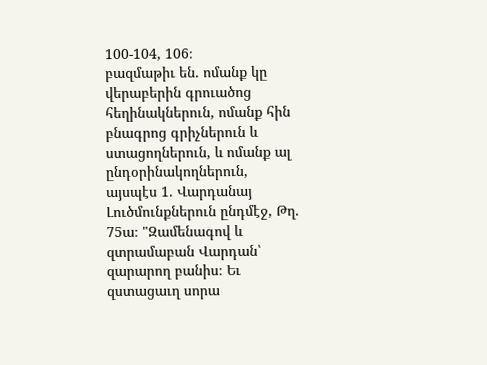100-104, 106։
բազմաթիւ են. ոմանք կը վերաբերին գրուածոց հեղինակներուն, ոմանք հին բնագրոց գրիչներուն և ստացողներուն, և ոմանք ալ ընդօրինակողներուն, այսպէս 1. Վարդանայ Լուծմունքներուն ընդմէջ, Թղ. 75ա։ "Զամենագով և զտրամաբան Վարդան՝ զարարող բանիս։ Եւ զստացաւղ սորա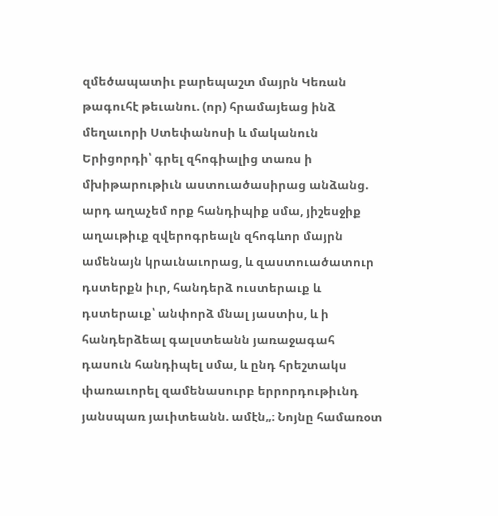զմեծապատիւ բարեպաշտ մայրն Կեռան թագուհէ թեւանու. (որ) հրամայեաց ինձ մեղաւորի Ստեփանոսի և մականուն Երիցորդի՝ գրել զհոգիալից տառս ի մխիթարութիւն աստուածասիրաց անձանց. արդ աղաչեմ որք հանդիպիք սմա, յիշեսջիք աղաւթիւք զվերոգրեալն զհոգևոր մայրն ամենայն կրաւնաւորաց, և զաստուածատուր դստերքն իւր, հանդերձ ուստերաւք և դստերաւք՝ անփորձ մնալ յաստիս, և ի հանդերձեալ գալստեանն յառաջագահ դասուն հանդիպել սմա, և ընդ հրեշտակս փառաւորել զամենասուրբ երրորդութիւնդ յանսպառ յաւիտեանն. ամէն„։ Նոյնը համառօտ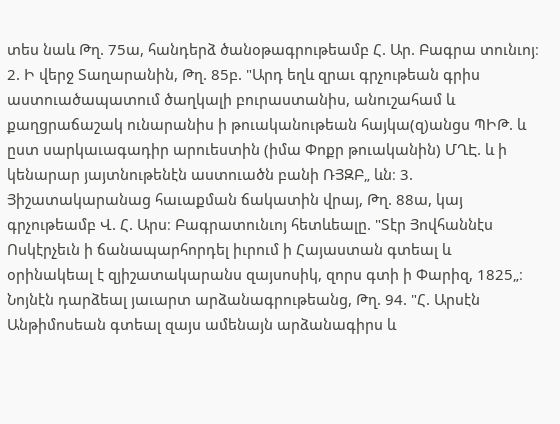տես նաև Թղ. 75ա, հանդերձ ծանօթագրութեամբ Հ. Ար. Բագրա տունւոյ։ 2. Ի վերջ Տաղարանին, Թղ. 85բ. "Արդ եղև զրաւ գրչութեան գրիս աստուածապատում ծաղկալի բուրաստանիս, անուշահամ և քաղցրաճաշակ ունարանիս ի թուականութեան հայկա(զ)անցս ՊԻԹ. և ըստ սարկաւագադիր արուեստին (իմա Փոքր թուականին) ՄՂԷ. և ի կենարար յայտնութենէն աստուածն բանի ՌՅԶԲ„ ևն։ 3. Յիշատակարանաց հաւաքման ճակատին վրայ, Թղ. 88ա, կայ գրչութեամբ Վ. Հ. Արս։ Բագրատունւոյ հետևեալը. "Տէր Յովհաննէս Ոսկէրչեւն ի ճանապարհորդել իւրում ի Հայաստան գտեալ և օրինակեալ է զյիշատակարանս զայսոսիկ, զորս գտի ի Փարիզ, 1825„։ Նոյնէն դարձեալ յաւարտ արձանագրութեանց, Թղ. 94. "Հ. Արսէն Անթիմոսեան գտեալ զայս ամենայն արձանագիրս և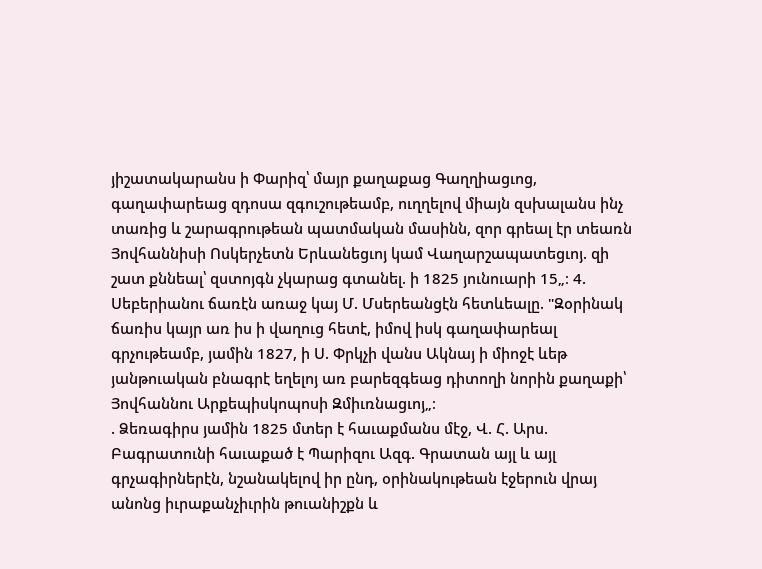յիշատակարանս ի Փարիզ՝ մայր քաղաքաց Գաղղիացւոց, գաղափարեաց զդոսա զգուշութեամբ, ուղղելով միայն զսխալանս ինչ տառից և շարագրութեան պատմական մասինն, զոր գրեալ էր տեառն Յովհաննիսի Ոսկերչետն Երևանեցւոյ կամ Վաղարշապատեցւոյ. զի շատ քննեալ՝ զստոյգն չկարաց գտանել. ի 1825 յունուարի 15„։ 4. Սեբերիանու ճառէն առաջ կայ Մ. Մսերեանցէն հետևեալը. "Զօրինակ ճառիս կայր առ իս ի վաղուց հետէ, իմով իսկ գաղափարեալ գրչութեամբ, յամին 1827, ի Ս. Փրկչի վանս Ակնայ ի միոջէ ևեթ յանթուական բնագրէ եղելոյ առ բարեզգեաց դիտողի նորին քաղաքի՝ Յովհաննու Արքեպիսկոպոսի Զմիւռնացւոյ„։
. Ձեռագիրս յամին 1825 մտեր է հաւաքմանս մէջ, Վ. Հ. Արս. Բագրատունի հաւաքած է Պարիզու Ազգ. Գրատան այլ և այլ գրչագիրներէն, նշանակելով իր ընդ, օրինակութեան էջերուն վրայ անոնց իւրաքանչիւրին թուանիշքն և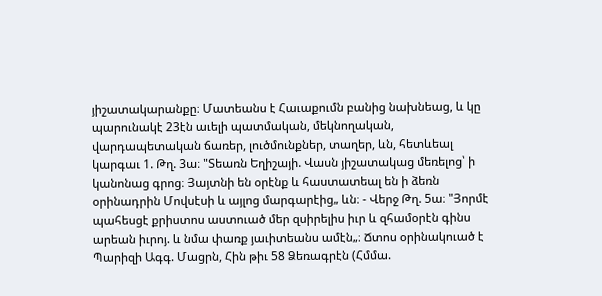յիշատակարանքը։ Մատեանս է Հաւաքումն բանից նախնեաց, և կը պարունակէ 23էն աւելի պատմական, մեկնողական, վարդապետական ճառեր, լուծմունքներ, տաղեր, ևն, հետևեալ կարգաւ 1. Թղ. 3ա։ "Տեառն Եղիշայի. Վասն յիշատակաց մեռելոց՝ ի կանոնաց գրոց։ Յայտնի են օրէնք և հաստատեալ են ի ձեռն օրինադրին Մովսէսի և այլոց մարգարէից„ ևն։ - Վերջ Թղ. 5ա։ "Յորմէ պահեսցէ քրիստոս աստուած մեր զսիրելիս իւր և զհամօրէն գինս արեան իւրոյ. և նմա փառք յաւիտեանս ամէն„։ Ճտոս օրինակուած է Պարիզի Ագգ. Մացրն, Հին թիւ 58 Ձեռագրէն (Հմմա.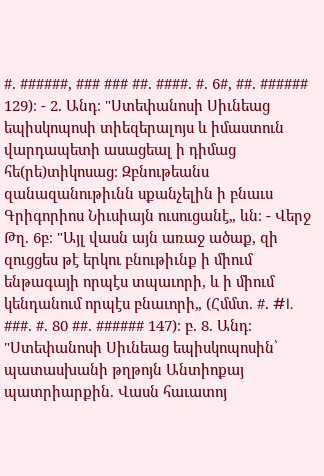#. ######, ### ### ##. ####. #. 6#, ##. ###### 129)։ - 2. Անդ։ "Ստեփանոսի Սիւնեաց եպիսկոպոսի տիեզերալոյս և իմաստուն վարդապետի ասացեալ ի դիմաց հե(րե)տիկոսաց։ Զբնութեանս զանազանութիւնն սքանչելին ի բնաւս Գրիգորիոս Նիւսիայն ուսուցանէ„ ևն։ - Վերջ Թղ. 6բ։ "Այլ վասն այն առաջ ածաք, զի զուցցես թէ երկու բնութիւնք ի միում ենթագայի որպէս տպաւորի, և ի միում կենդանում որպէս բնաւորի„ (Հմմտ. #. #I. ###. #. 80 ##. ###### 147)։ բ. 8. Անդ։ "Ստեփանոսի Սիւնեաց եպիսկոպոսին՝ պատասխանի թղթոյն Անտիոքայ պատրիարքին. Վասն հաւատոյ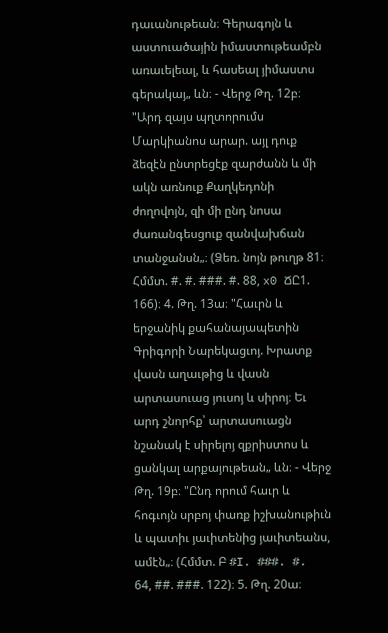դաւանութեան։ Գերագոյն և աստուածային իմաստութեամբն առաւելեալ, և հասեալ յիմաստս գերակայ„ ևն։ - Վերջ Թղ. 12բ։ "Արդ զայս պղտորումս Մարկիանոս արար. այլ դուք ձեզէն ընտրեցէք զարժանն և մի ակն առնուք Քաղկեդոնի ժողովոյն, զի մի ընդ նոսա ժառանգեսցուք զանվախճան տանջանսն„։ (Ձեռ. նոյն թուղթ 81։ Հմմտ. #. #. ###. #. 88, x0 ՃԸ1. 166)։ 4. Թղ. 13ա։ "Հաւրն և երջանիկ քահանայապետին Գրիգորի Նարեկացւոյ. Խրատք վասն աղաւթից և վասն արտասուաց յուսոյ և սիրոյ։ Եւ արդ շնորհք՝ արտասուացն նշանակ է սիրելոյ զքրիստոս և ցանկալ արքայութեան„ ևն։ - Վերջ Թղ. 19բ։ "Ընդ որում հաւր և հոգւոյն սրբոյ փառք իշխանութիւն և պատիւ յաւիտենից յաւիտեանս, ամէն„։ (Հմմտ. Բ #I. ###. #. 64, ##. ###. 122)։ 5. Թղ. 20ա։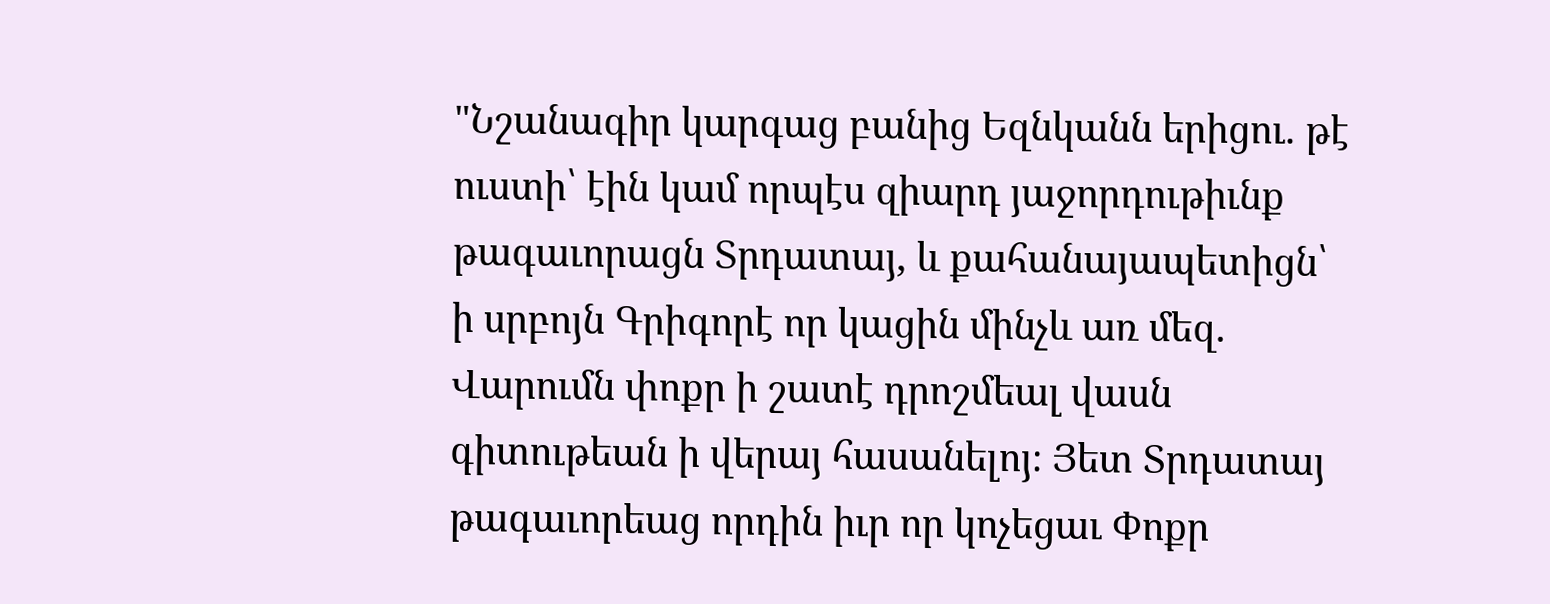"Նշանագիր կարգաց բանից Եզնկանն երիցու. թէ ուստի՝ էին կամ որպէս զիարդ յաջորդութիւնք թագաւորացն Տրդատայ, և քահանայապետիցն՝ ի սրբոյն Գրիգորէ որ կացին մինչև առ մեզ. Վարումն փոքր ի շատէ դրոշմեալ վասն գիտութեան ի վերայ հասանելոյ։ Յետ Տրդատայ թագաւորեաց որդին իւր որ կոչեցաւ Փոքր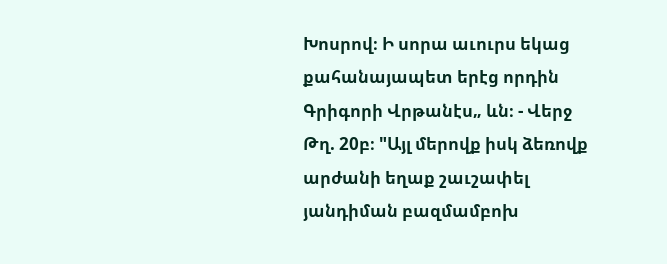Խոսրով։ Ի սորա աւուրս եկաց քահանայապետ երէց որդին Գրիգորի Վրթանէս„ ևն։ - Վերջ Թղ. 20բ։ "Այլ մերովք իսկ ձեռովք արժանի եղաք շաւշափել յանդիման բազմամբոխ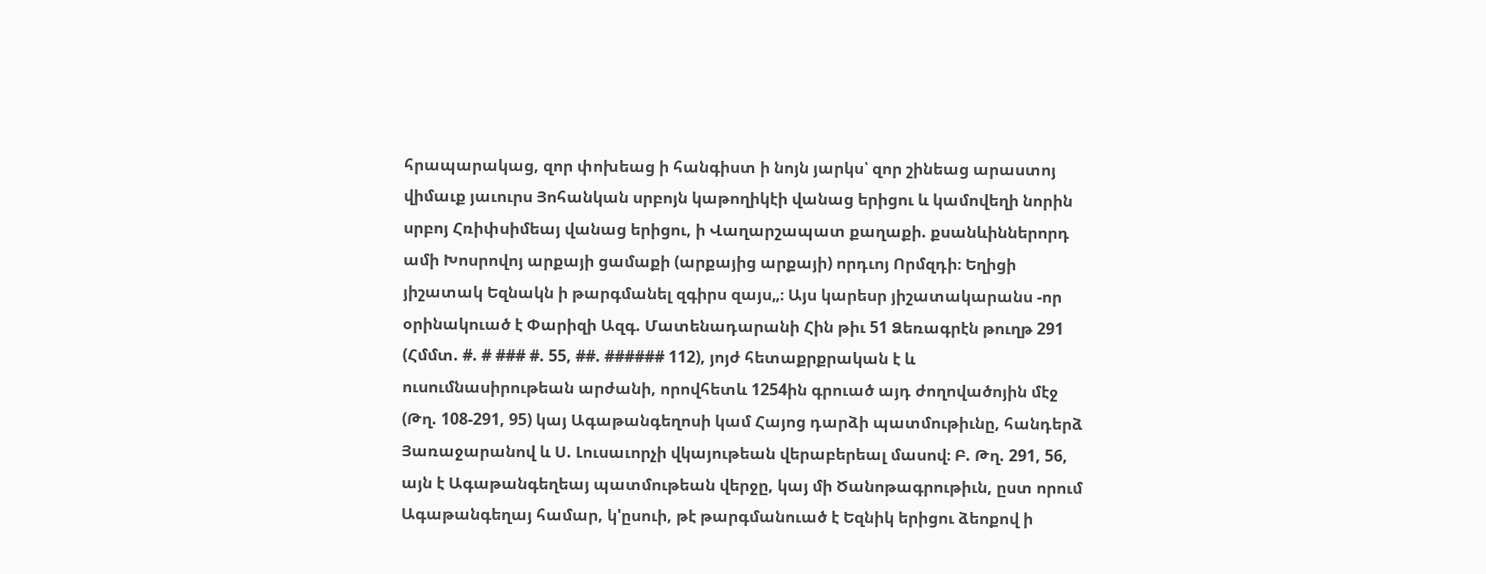հրապարակաց, զոր փոխեաց ի հանգիստ ի նոյն յարկս՝ զոր շինեաց արաստոյ վիմաւք յաւուրս Յոհանկան սրբոյն կաթողիկէի վանաց երիցու և կամովեղի նորին սրբոյ Հռիփսիմեայ վանաց երիցու, ի Վաղարշապատ քաղաքի. քսանևիններորդ ամի Խոսրովոյ արքայի ցամաքի (արքայից արքայի) որդւոյ Որմզդի։ Եղիցի յիշատակ Եզնակն ի թարգմանել զգիրս զայս„։ Այս կարեսր յիշատակարանս -որ օրինակուած է Փարիզի Ազգ. Մատենադարանի Հին թիւ 51 Ձեռագրէն թուղթ 291 (Հմմտ. #. # ### #. 55, ##. ###### 112), յոյժ հետաքրքրական է և ուսումնասիրութեան արժանի, որովհետև 1254ին գրուած այդ ժողովածոյին մէջ (Թղ. 108-291, 95) կայ Ագաթանգեղոսի կամ Հայոց դարձի պատմութիւնը, հանդերձ Յառաջարանով և Ս. Լուսաւորչի վկայութեան վերաբերեալ մասով։ Բ. Թղ. 291, 56, այն է Ագաթանգեղեայ պատմութեան վերջը, կայ մի Ծանոթագրութիւն, ըստ որում Ագաթանգեղայ համար, կ'ըսուի, թէ թարգմանուած է Եզնիկ երիցու ձեոքով ի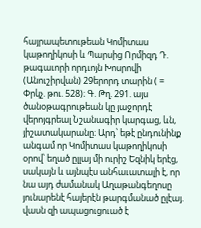հայրապետութեան Կոմիտաս կաթողիկոսի և Պարսից Որմիզդ Դ. թագաւորի որդւոյն Խոսրովի (Անուշիրվան) 29երորդ տարին ( = Փրկչ. թու. 528)։ Գ. Թղ. 291. այս ծանօթագրութեան կը յաջորդէ վերոյգրեալ Նշանագիր կարգաց, ևն, յիշատակարանը։ Արդ՝ եթէ ընդունինք անգամ որ Կոմիտաս կաթողիկոսի օրով՝ եղած ըլլայ մի ուրիշ Եզնիկ երէց, սակայն և այնպէս անհաւատալի է, որ նա այդ ժամանակ Աղաթանգեղոսը յունարենէ հայերէն թարգմանած ըլէայ. վասն զի ապացուցուած է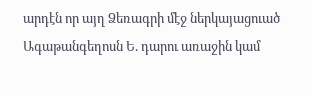արդէն որ այղ Ձեռագրի մէջ ներկայացուած Ագաթանգեղոսն Ե. դարու առաջին կամ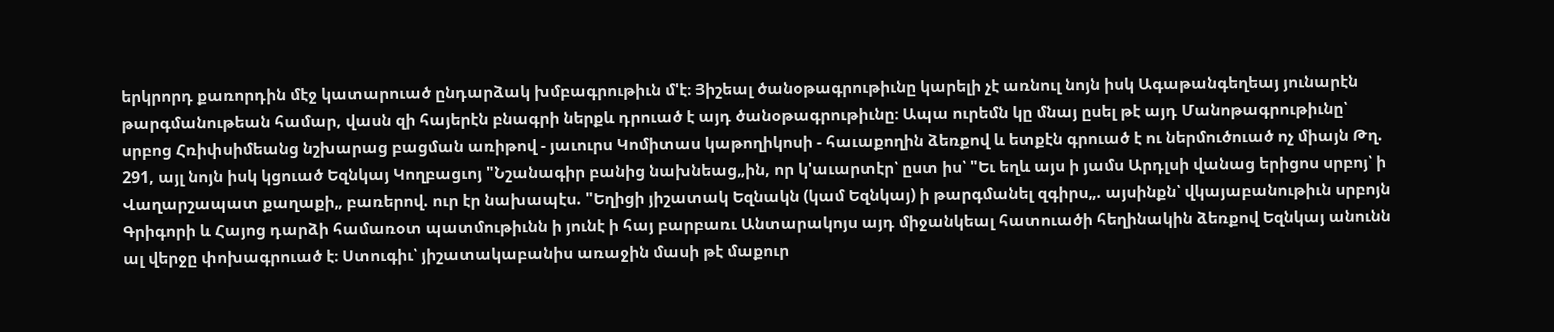երկրորդ քառորդին մէջ կատարուած ընդարձակ խմբագրութիւն մ'է։ Յիշեալ ծանօթագրութիւնը կարելի չէ առնուլ նոյն իսկ Ագաթանգեղեայ յունարէն թարգմանութեան համար, վասն զի հայերէն բնագրի ներքև դրուած է այդ ծանօթագրութիւնը։ Ապա ուրեմն կը մնայ ըսել թէ այդ Մանոթագրութիւնը՝ սրբոց Հռիփսիմեանց նշխարաց բացման առիթով - յաւուրս Կոմիտաս կաթողիկոսի - հաւաքողին ձեռքով և ետքէն գրուած է ու ներմուծուած ոչ միայն Թղ. 291, այլ նոյն իսկ կցուած Եզնկայ Կողբացւոյ "Նշանագիր բանից նախնեաց„ին, որ կ'աւարտէր՝ ըստ իս՝ "Եւ եղև այս ի յամս Արդլսի վանաց երիցոս սրբոյ՝ ի Վաղարշապատ քաղաքի„ բառերով. ուր էր նախապէս. "Եղիցի յիշատակ Եզնակն (կամ Եզնկայ) ի թարգմանել զգիրս„. այսինքն՝ վկայաբանութիւն սրբոյն Գրիգորի և Հայոց դարձի համառօտ պատմութիւնն ի յունէ ի հայ բարբառւ Անտարակոյս այդ միջանկեալ հատուածի հեղինակին ձեռքով Եզնկայ անունն ալ վերջը փոխագրուած է։ Ստուգիւ՝ յիշատակաբանիս առաջին մասի թէ մաքուր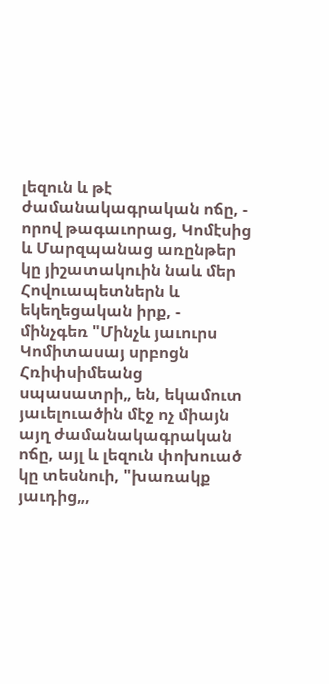լեզուն և թէ ժամանակագրական ոճը, - որով թագաւորաց, Կոմէսից և Մարզպանաց առընթեր կը յիշատակուին նաև մեր Հովուապետներն և եկեղեցական իրք, - մինչգեռ "Մինչև յաւուրս Կոմիտասայ սրբոցն Հռիփսիմեանց սպասատրի„ են, եկամուտ յաւելուածին մէջ ոչ միայն այղ ժամանակագրական ոճը, այլ և լեզուն փոխուած կը տեսնուի, "խառակք յաւդից„,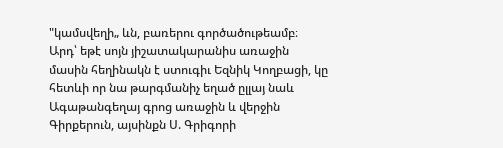"կամսվեղի„ ևն, բառերու գործածութեամբ։ Արդ՝ եթէ սոյն յիշատակարանիս առաջին մասին հեղինակն է ստուգիւ Եզնիկ Կողբացի, կը հետևի որ նա թարգմանիչ եղած ըլլայ նաև Ագաթանգեղայ գրոց առաջին և վերջին Գիրքերուն, այսինքն Ս. Գրիգորի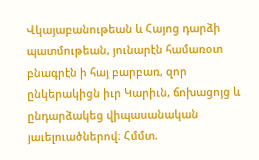Վկայաբանութեան և Հայոց դարձի պատմութեան, յունարէն համառօտ բնագրէն ի հայ բարբառ, զոր ընկերակիցն իւր Կարիւն, ճոխացոյց և ընդարձակեց վիպասանական յաւելուածներով։ Հմմտ.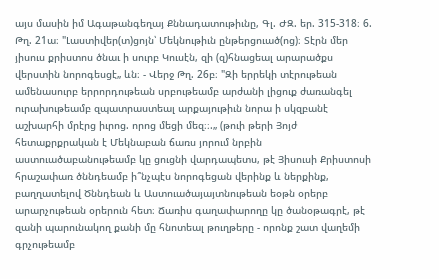այս մասին իմ Ագաթանգեղայ Քննադատութիւնը, Գլ. ԺԶ. եր. 315-318։ 6. Թղ. 21ա։ "Լաստիվեր(տ)ցոյն՝ Մեկնութիւն ընթերցուած(ոց)։ Տէրն մեր յիսուս քրիստոս ծնաւ ի սուրբ Կուսէն, զի (զ)հնացեալ արարածքս վերստին նորոգեսցէ„ ևն։ - Վերջ Թղ. 26բ։ "Զի երրեկի տէրութեան ամենասուրբ երրորդութեան սրբութեամբ արժանի լիցուք ժառանգել ուրախութեամբ զպատրաստեալ արքայութիւն նորա ի սկզբանէ աշխարհի մրէրց իւրոց. որոց մեցի մեզ։։.„ (թուի թերի Յոյժ հետաքրքրական է Մեկնաբան ճառս յորում նրբին աստուածաբանութեամբ կը ցուցնի վարդապետս, թէ Յիսուսի Քրիստոսի հրաշափառ ծննդեամբ ի՞նչպէս նորոգեցան վերինք և ներքինք, բաղղատելով Ծննդեան և Աստուածայայտնութեան եօթն օրերբ արարչութեան օրերուն հետ։ Ճառիս գաղափարողը կը ծանօթագրէ, թէ զանի պարունակող քանի մը հնոտեալ թուղթերը - որոնք շատ վաղեմի գրչութեամբ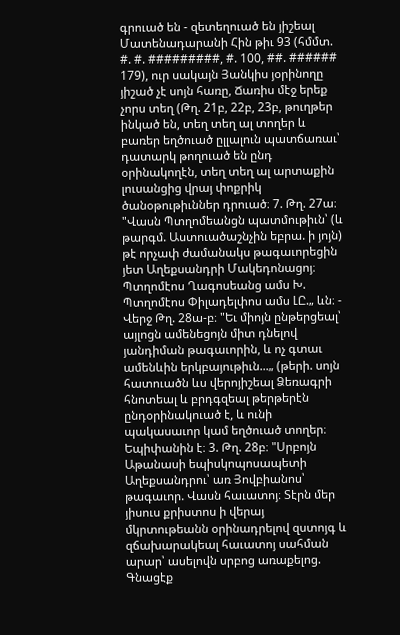գրուած են - զետեղուած են յիշեալ Մատենադարանի Հին թիւ 93 (հմմտ. #. #. #########, #. 100, ##. ###### 179), ուր սակայն Յանկիս յօրինողը յիշած չէ սոյն հառը, Ճառիս մէջ երեք չորս տեղ (Թղ. 21բ, 22բ, 23բ, թուղթեր ինկած են, տեղ տեղ ալ տողեր և բառեր եղծուած ըլլալուն պատճառաւ՝ դատարկ թողուած են ընդ օրինակողէն, տեղ տեղ ալ արտաքին լուսանցից վրայ փոքրիկ ծանօթութիւններ դրուած։ 7. Թղ. 27ա։ "Վասն Պտղոմեանցն պատմութիւն՝ (և թարգմ. Աստուածաշնչին եբրա. ի յոյն) թէ որչափ ժամանակս թագաւորեցին յետ Աղեքսանդրի Մակեդոնացոյ։ Պտղոմէոս Ղագոսեանց ամս Խ. Պտղոմէոս Փիլադելփոս ամս ԼԸ.„ ևն։ - Վերջ Թղ. 28ա-բ։ "Եւ միոյն ընթերցեալ՝ այլոցն ամենեցոյն միտ դնելով յանդիման թագաւորին, և ոչ գտաւ ամենևին երկբայութիւն...„ (թերի. սոյն հատուածն ևս վերոյիշեալ Ձեռագրի հնոտեալ և բրդգզեալ թերթերէն ընդօրինակուած է, և ունի պակասաւոր կամ եղծուած տողեր։ Եպիփանին է։ 3. Թղ. 28բ։ "Սրբոյն Աթանասի եպիսկոպոսապետի Աղեքսանդրու՝ առ Յովբիանոս՝ թագաւոր. Վասն հաւատոյ։ Տէրն մեր յիսուս քրիստոս ի վերայ մկրտութեանն օրինադրելով զստոյգ և զճախարակեալ հաւատոյ սահման արար՝ ասելովն սրբոց առաքելոց. Գնացէք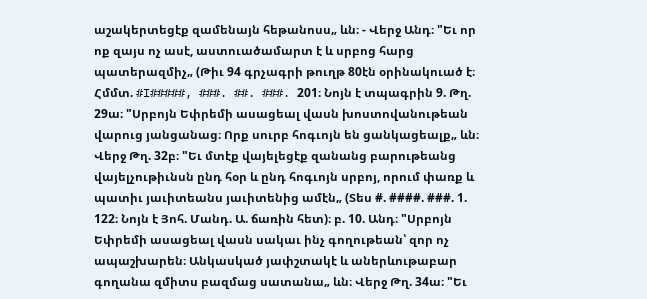աշակերտեցէք զամենայն հեթանոսս„ ևն։ - Վերջ Անդ։ "Եւ որ ոք զայս ոչ ասէ, աստուածամարտ է և սրբոց հարց պատերազմիչ„ (Թիւ 94 գրչագրի թուղթ 80էն օրինակուած է։ Հմմտ. #I#####, ###. ##. ###. 201։ Նոյն է տպագրին 9. Թղ. 29ա։ "Սրբոյն Եփրեմի ասացեալ վասն խոստովանութեան վարուց յանցանաց։ Որք սուրբ հոգւոյն են ցանկացեալք„ ևն։ Վերջ Թղ. 32բ։ "Եւ մտէք վայելեցէք զանանց բարութեանց վայելչութիւնսն ընդ հօր և ընդ հոգւոյն սրբոյ, որում փառք և պատիւ յաւիտեանս յաւիտենից ամէն„ (Տես #. ####. ###. 1. 122։ Նոյն է Յոհ. Մանդ. Ա. ճառին հետ)։ բ. 10. Անդ։ "Սրբոյն Եփրեմի ասացեալ վասն սակաւ ինչ գողութեան՝ զոր ոչ ապաշխարեն։ Անկասկած յափշտակէ և աներևութաբար գողանա զմիտս բազմաց սատանա„ ևն։ Վերջ Թղ. 34ա։ "Եւ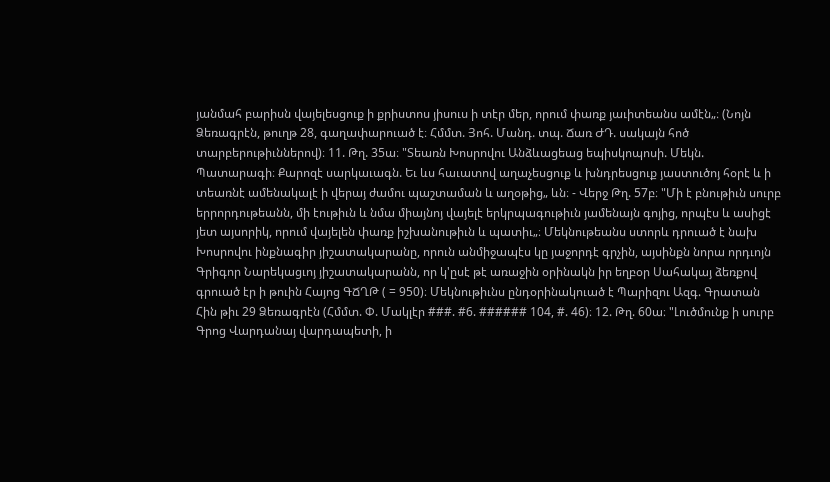յանմահ բարիսն վայելեսցուք ի քրիստոս յիսուս ի տէր մեր, որում փառք յաւիտեանս ամէն„։ (Նոյն Ձեռագրէն, թուղթ 28, գաղափարուած է։ Հմմտ. Յոհ. Մանդ. տպ. Ճառ ԺԴ. սակայն հոծ տարբերութիւններով)։ 11. Թղ. 35ա։ "Տեառն Խոսրովու Անձևացեաց եպիսկոպոսի. Մեկն. Պատարագի։ Քարոզէ սարկաւագն. Եւ ևս հաւատով աղաչեսցուք և խնդրեսցուք յաստուծոյ հօրէ և ի տեառնէ ամենակալէ ի վերայ ժամու պաշտաման և աղօթից„ ևն։ - Վերջ Թղ. 57բ։ "Մի է բնութիւն սուրբ երրորդութեանն, մի էութիւն և նմա միայնոյ վայելէ երկրպագութիւն յամենայն գոյից, որպէս և ասիցէ յետ այսորիկ, որում վայելեն փառք իշխանութիւն և պատիւ„։ Մեկնութեանս ստորև դրուած է նախ Խոսրովու ինքնագիր յիշատակարանը, որուն անմիջապէս կը յաջորդէ գրչին, այսինքն նորա որդւոյն Գրիգոր Նարեկացւոյ յիշատակարանն, որ կ'ըսէ թէ առաջին օրինակն իր եղբօր Սահակայ ձեռքով գրուած էր ի թուին Հայոց ԳՃՂԹ ( = 950)։ Մեկնութիւնս ընդօրինակուած է Պարիզու Ազգ. Գրատան Հին թիւ 29 Ձեռագրէն (Հմմտ. Փ. Մակլէր ###. #6. ###### 104, #. 46)։ 12. Թղ. 60ա։ "Լուծմունք ի սուրբ Գրոց Վարդանայ վարդապետի, ի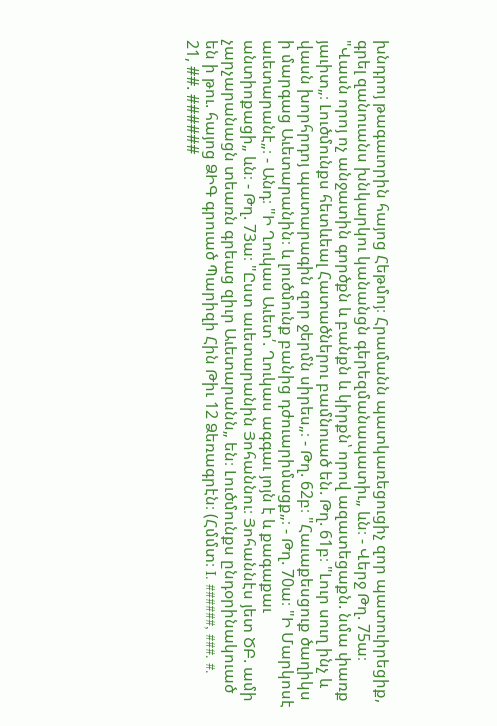խնդրոյ թագաւորին հայոց Հեթմոյ։ Հրամանն պատկառեցուցիչ զոր պատուիրեցիք, գրել զանուանս խնկարկու կանանցն գերեզմանապատիւ„ ևն։ - Վերջ Թղ. 75ա։ "Վասն որոյ ոչ անջատին գործքն և բանքն և կիրքն՝ որով ազատեցաքն. նմա փառք յաւիտ„։ Լուծմունքս հետևեալ Հատածներու բամնուած են. Թղ. 61բ։ "Լուր սուղ ինչ և վասն խորհրդոյ պատարագին զոր ջերմն սիրես„։ - Թղ. 62բ։ "Հաւաքեսցուք ծաղիկս ի մարգաց Աւետարանին։ և լուծմունք բանից դժուարիմացք„։ - Թղ. 70ա։ "Ի Մարկոսէ աւետարանէ„։ - Անդ։ "Ի Ղուկաս Աւետ՛. Ղուկաս ագգաւ յոյն է և քագաքաւ անտիոքացի„ ևն։ - Թղ. 73ա։ "Ըստ աւետարանին Յոհաննու։ Յոհաննէս յետ ԾԲ. ամի չարչարանացն տեառն գրեաց զիւր Աւետարանն„ են։ Լուծմունքս ընդօրինակուած են ի թու. հայոց ՁԻԳ գրուած Պարիզի Հին Թիւ 12 Ձեռագրէն։ (Հմմտ։ I. ######, ###. #. 21, ##. ######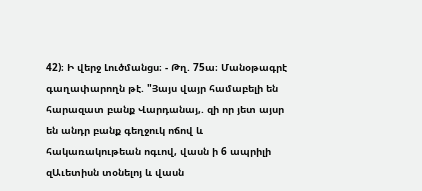42)։ Ի վերջ Լուծմանցս։ - Թղ. 75ա։ Մանօթագրէ գաղափարողն թէ. "Յայս վայր համաբելի են հարազատ բանք Վարդանայ,. զի որ յետ այսր են անդր բանք գեղջուկ ոճով և հակառակութեան ոգւով, վասն ի 6 ապրիլի զԱւետիսն տօնելոյ և վասն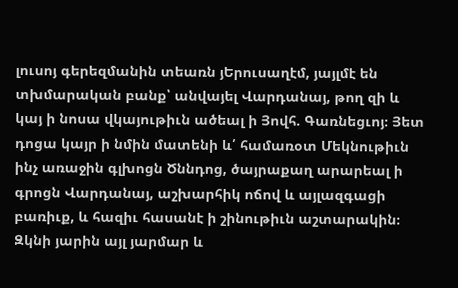լուսոյ գերեզմանին տեառն յԵրուսաղէմ, յայլմէ են տխմարական բանք՝ անվայել Վարդանայ, թող զի և կայ ի նոսա վկայութիւն ածեալ ի Յովհ. Գառնեցւոյ։ Յետ դոցա կայր ի նմին մատենի և՛ համառօտ Մեկնութիւն ինչ առաջին գլխոցն Ծննդոց, ծայրաքաղ արարեալ ի գրոցն Վարդանայ, աշխարհիկ ոճով և այլազգացի բառիւք, և հազիւ հասանէ ի շինութիւն աշտարակին։ Զկնի յարին այլ յարմար և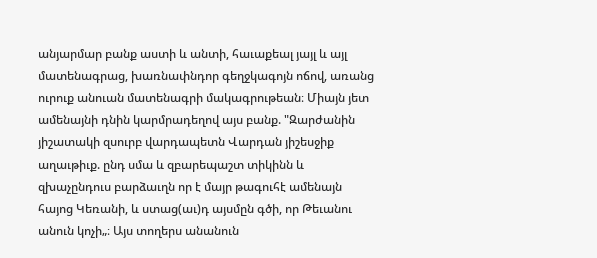անյարմար բանք աստի և անտի, հաւաքեալ յայլ և այլ մատենագրաց, խառնափնդոր գեղջկագոյն ոճով, առանց ուրուք անուան մատենագրի մակագրութեան։ Միայն յետ ամենայնի դնին կարմրադեղով այս բանք. "Զարժանին յիշատակի զսուրբ վարդապետն Վարդան յիշեսջիք աղաւթիւք. ընդ սմա և զբարեպաշտ տիկինն և զխաչընդուս բարձաւղն որ է մայր թագուհէ ամենայն հայոց Կեռանի, և ստաց(աւ)դ այսմըն գծի, որ Թեւանու անուն կոչի„։ Այս տողերս անանուն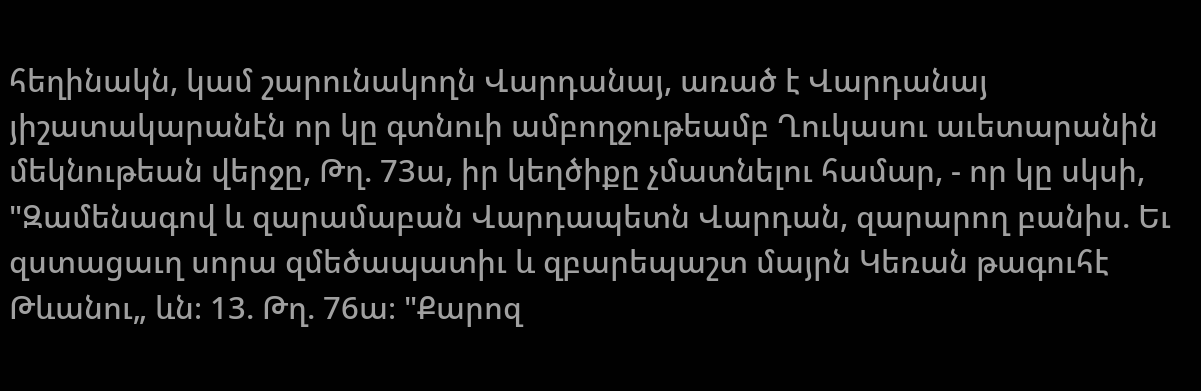հեղինակն, կամ շարունակողն Վարդանայ, առած է Վարդանայ յիշատակարանէն որ կը գտնուի ամբողջութեամբ Ղուկասու աւետարանին մեկնութեան վերջը, Թղ. 73ա, իր կեղծիքը չմատնելու համար, - որ կը սկսի, "Զամենագով և զարամաբան Վարդապետն Վարդան, զարարող բանիս. Եւ զստացաւղ սորա զմեծապատիւ և զբարեպաշտ մայրն Կեռան թագուհէ Թևանու„ ևն։ 13. Թղ. 76ա։ "Քարոզ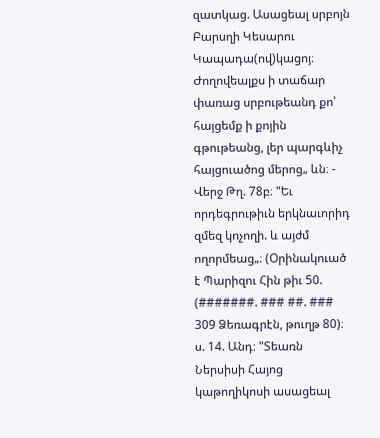զատկաց. Ասացեալ սրբոյն Բարսղի Կեսարու Կապադա(ով)կացոյ։ Ժողովեալքս ի տաճար փառաց սրբութեանդ քո՝ հայցեմք ի քոյին գթութեանց, լեր պարգևիչ հայցուածոց մերոց„ ևն։ - Վերջ Թղ. 78բ։ "Եւ որդեգրութիւն երկնաւորիդ զմեզ կոչողի. և այժմ ողորմեաց„։ (Օրինակուած է Պարիզու Հին թիւ 50. (#######. ### ##. ### 309 Ձեռագրէն, թուղթ 80)։ ս. 14. Անդ։ "Տեառն Ներսիսի Հայոց կաթողիկոսի ասացեալ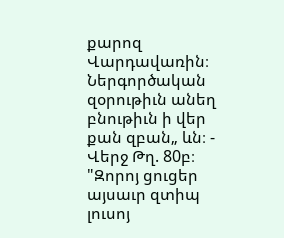քարոզ Վարդավառին։ Ներգործական զօրութիւն անեղ բնութիւն ի վեր քան զբան„ ևն։ - Վերջ Թղ. 80բ։ "Զորոյ ցուցեր այսաւր զտիպ լուսոյ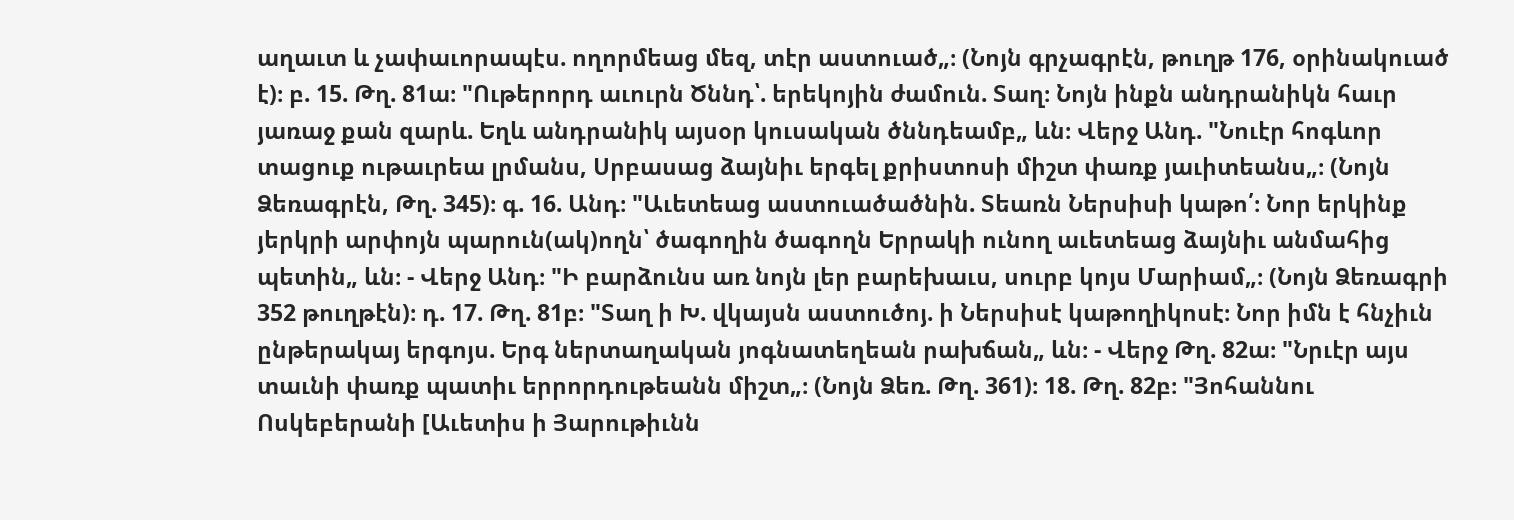աղաւտ և չափաւորապէս. ողորմեաց մեզ, տէր աստուած„։ (Նոյն գրչագրէն, թուղթ 176, օրինակուած է)։ բ. 15. Թղ. 81ա։ "Ութերորդ աւուրն Ծննդ՝. երեկոյին ժամուն. Տաղ։ Նոյն ինքն անդրանիկն հաւր յառաջ քան զարև. Եղև անդրանիկ այսօր կուսական ծննդեամբ„ ևն։ Վերջ Անդ. "Նուէր հոգևոր տացուք ութաւրեա լրմանս, Սրբասաց ձայնիւ երգել քրիստոսի միշտ փառք յաւիտեանս„։ (Նոյն Ձեռագրէն, Թղ. 345)։ գ. 16. Անդ։ "Աւետեաց աստուածածնին. Տեառն Ներսիսի կաթո՛։ Նոր երկինք յերկրի արփոյն պարուն(ակ)ողն՝ ծագողին ծագողն Երրակի ունող աւետեաց ձայնիւ անմահից պետին„ ևն։ - Վերջ Անդ։ "Ի բարձունս առ նոյն լեր բարեխաւս, սուրբ կոյս Մարիամ„։ (Նոյն Ձեռագրի 352 թուղթէն)։ դ. 17. Թղ. 81բ։ "Տաղ ի Խ. վկայսն աստուծոյ. ի Ներսիսէ կաթողիկոսէ։ Նոր իմն է հնչիւն ընթերակայ երգոյս. Երգ ներտաղական յոգնատեղեան րախճան„ ևն։ - Վերջ Թղ. 82ա։ "Նրւէր այս տաւնի փառք պատիւ երրորդութեանն միշտ„։ (Նոյն Ձեռ. Թղ. 361)։ 18. Թղ. 82բ։ "Յոհաննու Ոսկեբերանի [Աւետիս ի Յարութիւնն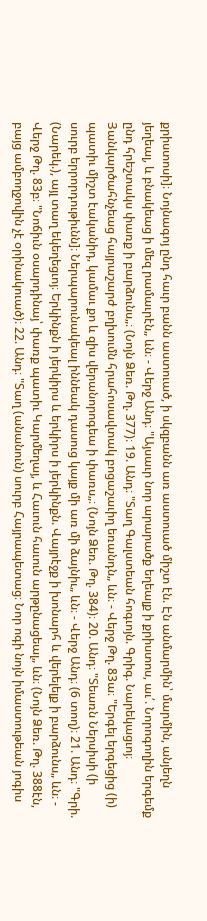քրիստոսի]։ Նոյնագոյ ընդ հաւր բանն աստուած, ի սկզբանն առ աստուած միշտ էն. Էն անմարմին՝ մարմին, անյեղն յեղեալ, և բնակեաց ի մեզ րամաւրէն„ ևն։ - Վերջ Անդ։ "Այսաւր նոր արարածք եղեալք ի քրիստոս, աւ՛. Նորոգողին երգեմք ընդ հրեշտակս փառք ի բարձունս„։ (Նոյն Ձեռ. Թղ. 377)։ 19. Անդ։ "Տաղ Գալստեան հոգւոյն. Գրիգ. Նարեկացւոյ։ Յանկարծահնչեաց հայրաշարժ բղխումն հրահոսավտակ բոցաշաւիղ եռանդն„ ևն։ - Վերջ Թղ. 83ա։ "Երգել երգեցից (ի) պատիւ միշտ էականիդ, կամաւ քո և զիս վերանորոգեա ի փառս„։ (Նոյն Ձեռ. Թղ. 384)։ 20. Անդ։ "Տեառն Ներսիսի (ի սուրբ երրորդութիւնն]։ Ներպարունակեալ իննեակ դասուց կայք մի առ մի ձայնիւ„ ևն։ - Վերջ Անդ։ (6 տող)։ 21. Անդ։ "Գրի. (Նարեկ.), այլ տաղ եկեղեցւոյ։ Երկինքն ի յերկիրս և երկիրս ի յերկինքն. Վայրէջք ի խոնարհ և վերելելք ի բարձունս„ ևն։ - Վերջ Թղ. 83բ։ "Նոճիւն օսարդինայ՝ փառք պատիւ Կարմեղայ, և Հաւուն հաւուն արթընացեալ„ ևն։ (Նոյն Ձեռ. Թղ. 388էն, բայց ամբողջովին չէ օրինակուած)։ 22. Անդ։ "Տաղ (անանուն) սուրբ Հայրապետաց։ Նոր ոգի նոյն իմաստութեան յոգիս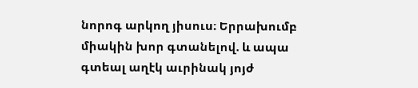նորոգ արկող յիսուս։ Երրախումբ միակին խոր գտանելով. և ապա գտեալ աղէկ աւրինակ յոյժ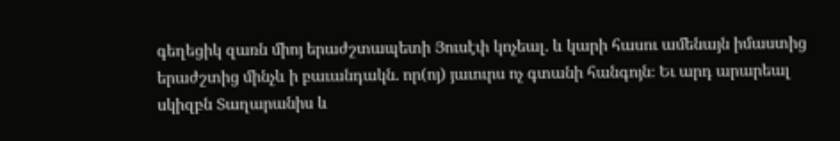գեղեցիկ զառն միոյ երաժշտապետի Յուսէփ կոչեալ. և կարի հասու ամենայն իմաստից երաժշտից մինչև ի բաւանդակն. որ(ոյ) յաւուրս ոչ գտանի հանգոյն։ Եւ արդ արարեալ սկիզբն Տաղարանիս և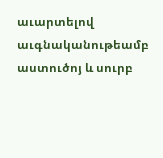աւարտելով աւգնականութեամբ աստուծոյ և սուրբ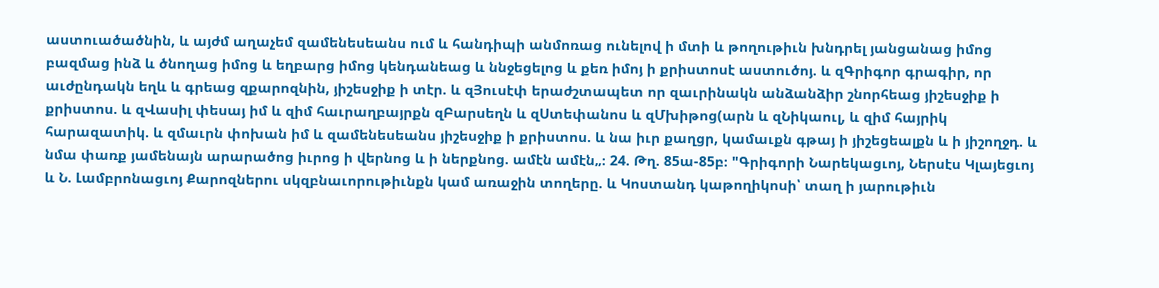աստուածածնին, և այժմ աղաչեմ զամենեսեանս ում և հանդիպի անմոռաց ունելով ի մտի և թողութիւն խնդրել յանցանաց իմոց բազմաց ինձ և ծնողաց իմոց և եղբարց իմոց կենդանեաց և ննջեցելոց և քեռ իմոյ ի քրիստոսէ աստուծոյ. և զԳրիգոր գրագիր, որ աւժընդակն եղև և գրեաց զքարոզնին, յիշեսջիք ի տէր. և զՅուսէփ երաժշտապետ որ զաւրինակն անձանձիր շնորհեաց յիշեսջիք ի քրիստոս. և զՎասիլ փեսայ իմ և զիմ հաւրաղբայրքն զԲարսեղն և զՍտեփանոս և զՄխիթոց(արն և զՆիկաուլ, և զիմ հայրիկ հարազատիկ. և զմաւրն փոխան իմ և զամենեսեանս յիշեսջիք ի քրիստոս. և նա իւր քաղցր, կամաւքն գթայ ի յիշեցեալքն և ի յիշողջդ. և նմա փառք յամենայն արարածոց իւրոց ի վերնոց և ի ներքնոց. ամէն ամէն„։ 24. Թղ. 85ա-85բ։ "Գրիգորի Նարեկացւոյ, Ներսէս Կլայեցւոյ և Ն. Լամբրոնացւոյ Քարոզներու սկզբնաւորութիւնքն կամ առաջին տողերը. և Կոստանդ կաթողիկոսի՝ տաղ ի յարութիւն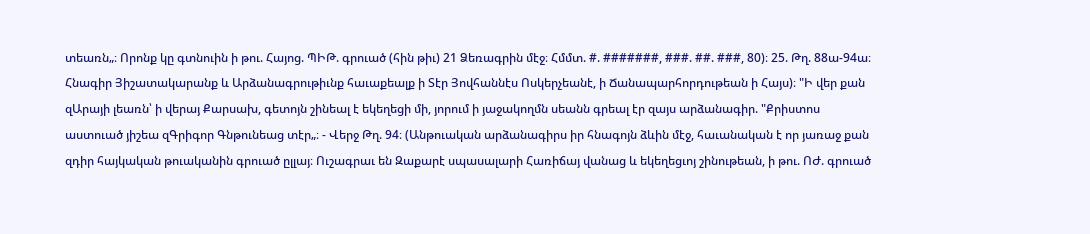տեառն„։ Որոնք կը գտնուին ի թու. Հայոց. ՊԻԹ. գրուած (հին թիւ) 21 Ձեռագրին մէջ։ Հմմտ. #. #######, ###. ##. ###, 80)։ 25. Թղ. 88ա-94ա։ Հնագիր Յիշատակարանք և Արձանագրութիւնք հաւաքեալք ի Տէր Յովհաննէս Ոսկերչեանէ, ի Ճանապարհորդութեան ի Հայս)։ "Ի վեր քան զԱրայի լեառն՝ ի վերայ Քարսախ, գետոյն շինեալ է եկեղեցի մի, յորում ի յաջակողմն սեանն գրեալ էր զայս արձանագիր. "Քրիստոս աստուած յիշեա զԳրիգոր Գնթունեաց տէր„։ - Վերջ Թղ. 94։ (Անթուական արձանագիրս իր հնագոյն ձևին մէջ, հաւանական է որ յառաջ քան զդիր հայկական թուականին գրուած ըլլայ։ Ուշագրաւ են Զաքարէ սպասալարի Հառիճայ վանաց և եկեղեցւոյ շինութեան, ի թու. ՈԺ. գրուած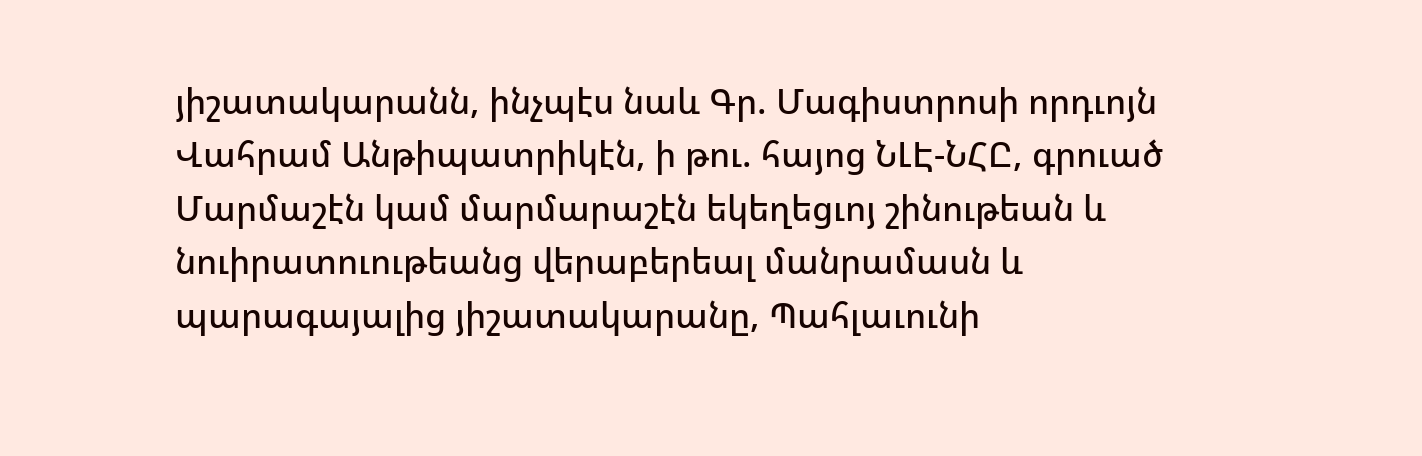յիշատակարանն, ինչպէս նաև Գր. Մագիստրոսի որդւոյն Վահրամ Անթիպատրիկէն, ի թու. հայոց ՆԼԷ-ՆՀԸ, գրուած Մարմաշէն կամ մարմարաշէն եկեղեցւոյ շինութեան և նուիրատուութեանց վերաբերեալ մանրամասն և պարագայալից յիշատակարանը, Պահլաւունի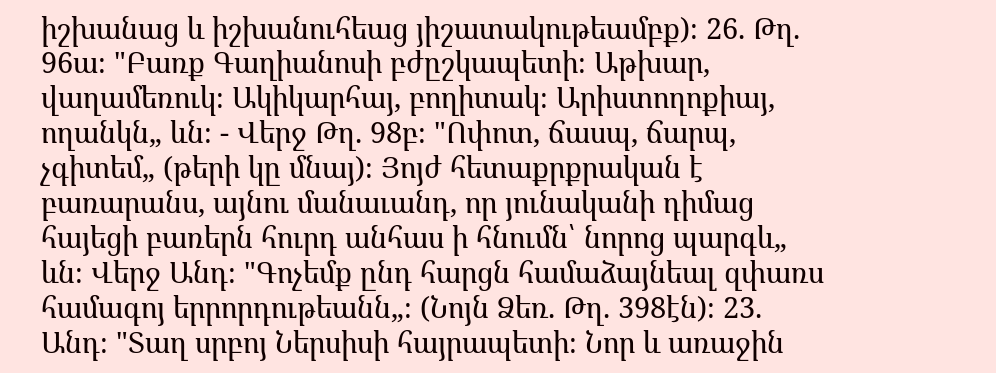իշխանաց և իշխանուհեաց յիշատակութեամբք)։ 26. Թղ. 96ա։ "Բառք Գաղիանոսի բժըշկապետի։ Աթխար, վաղամեռուկ։ Ակիկարհայ, բողիտակ։ Արիստողոքիայ, ողանկն„ ևն։ - Վերջ Թղ. 98բ։ "Ոփոտ, ճասպ, ճարպ, չգիտեմ„ (թերի կը մնայ)։ Յոյժ հետաքրքրական է բառարանս, այնու մանաւանդ, որ յունականի դիմաց հայեցի բառերն հուրդ անհաս ի հնումն՝ նորոց պարգև„ ևն։ Վերջ Անդ։ "Գոչեմք ընդ հարցն համաձայնեալ զփառս համագոյ երրորդութեանն„։ (Նոյն Ձեռ. Թղ. 398էն)։ 23. Անդ։ "Տաղ սրբոյ Ներսիսի հայրապետի։ Նոր և առաջին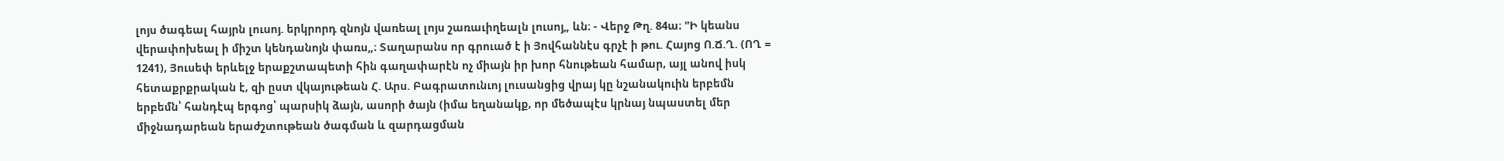լոյս ծագեալ հայրն լուսոյ. երկրորդ զնոյն վառեալ լոյս շառաւիղեալն լուսոյ„ ևն։ - Վերջ Թղ. 84ա։ "Ի կեանս վերափոխեալ ի միշտ կենդանոյն փառս„։ Տաղարանս որ գրուած է ի Յովհաննէս գրչէ ի թու. Հայոց Ո.Ճ.Ղ. (ՈՂ = 1241), Յուսեփ երևելջ երաքշտապետի հին գաղափարէն ոչ միայն իր խոր հնութեան համար, այլ անով իսկ հետաքրքրական է, զի ըստ վկայութեան Հ. Արս. Բագրատունւոյ լուսանցից վրայ կը նշանակուին երբեմն երբեմն՝ հանդէպ երգոց՝ պարսիկ ձայն, ասորի ծայն (իմա եղանակք, որ մեծապէս կրնայ նպաստել մեր միջնադարեան երաժշտութեան ծագման և զարդացման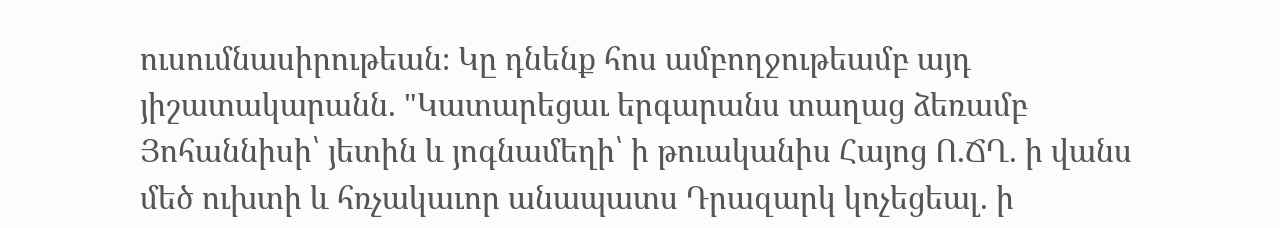ուսումնասիրութեան։ Կը դնենք հոս ամբողջութեամբ այդ յիշատակարանն. "Կատարեցաւ երգարանս տաղաց ձեռամբ Յոհաննիսի՝ յետին և յոգնամեղի՝ ի թուականիս Հայոց Ո.ՃՂ. ի վանս մեծ ուխտի և հռչակաւոր անապատս Դրազարկ կոչեցեալ. ի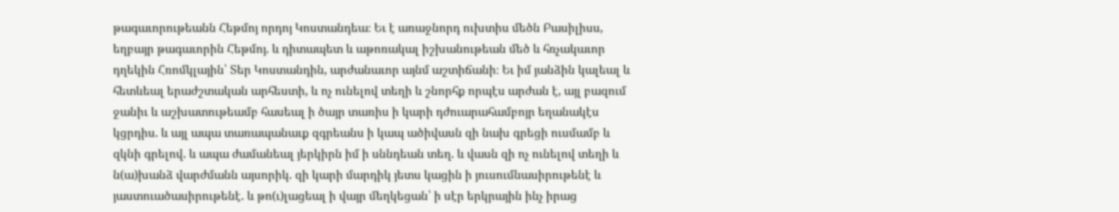թագաւորութեանն Հեթմոյ որդոյ Կոստանդեա։ Եւ է առաջնորդ ուխտիս մեծն Բասիլիսս, եղբայր թագաւորին Հեթմոյ. և դիտապետ և աթոռակալ իշխանութեան մեծ և հռչակաւոր դղեկին Հռոմկլային՝ Տեր Կոստանդին, արժանաւոր այնմ աշտիճանի։ Եւ իմ յանձին կալեալ և հետևեալ երաժշտական արհեստի, և ոչ ունելով տեղի և շնորհք որպէս արժան է, այլ բազում ջանիւ և աշխատութեամբ հասեալ ի ծայր տառիս ի կարի դժուարահամբոյր եղանակէս կցրդիս. և այլ ապա տառապանաւք զգրեանս ի կապ ածիվասն զի նախ գրեցի ուսմամբ և զկնի գրելով. և ապա ժամանեալ յերկիրն իմ ի սննդեան տեղ. և վասն զի ոչ ունելով տեղի և ն(ա)խանձ վարժմանն այսորիկ. զի կարի մարդիկ յետս կացին ի յուսումնասիրութենէ և յաստուածասիրութենէ. և թո(ւ)լացեալ ի վայր մեղկեցան՝ ի սէր երկրային ինչ իրաց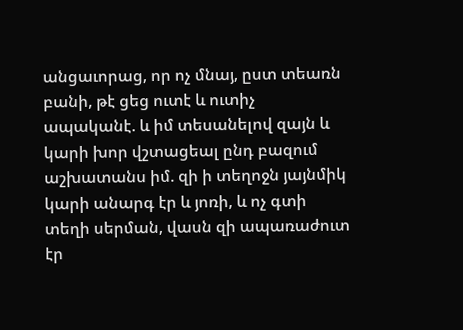անցաւորաց, որ ոչ մնայ, ըստ տեառն բանի, թէ ցեց ուտէ և ուտիչ ապականէ. և իմ տեսանելով զայն և կարի խոր վշտացեալ ընդ բազում աշխատանս իմ. զի ի տեղոջն յայնմիկ կարի անարգ էր և յոռի, և ոչ գտի տեղի սերման, վասն զի ապառաժուտ էր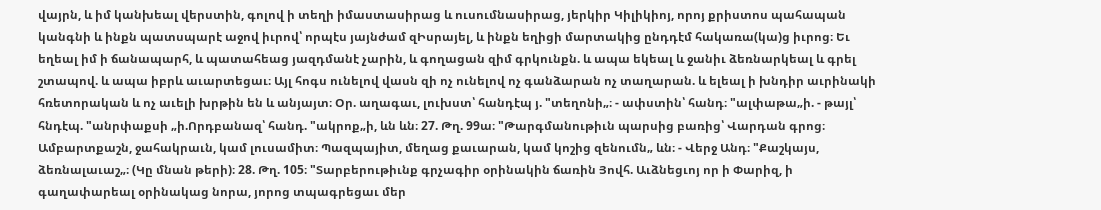վայրն, և իմ կանխեալ վերստին, գոլով ի տեղի իմաստասիրաց և ուսումնասիրաց, յերկիր Կիլիկիոյ, որոյ քրիստոս պահապան կանգնի և ինքն պատսպարէ աջով իւրով՝ որպէս յայնժամ զԻսրայել, և ինքն եղիցի մարտակից ընդդէմ հակառա(կա)ց իւրոց։ Եւ եղեալ իմ ի ճանապարհ, և պատահեաց յազդմանէ չարին, և գողացան զիմ գրկունքն. և ապա եկեալ և ջանիւ ձեռնարկեալ և գրել շտապով. և ապա իբրև աւարտեցաւ։ Այլ հոգս ունելով վասն զի ոչ ունելով ոչ գանձարան ոչ տաղարան. և ելեալ ի խնդիր աւրինակի հռետորական և ոչ աւելի խրթին են և անյայտ։ Օր. աղագաւ, լուխստ՝ հանդէպ յ. "տեղոնի„։ - ափստին՝ հանդ։ "ալփաթա„ի. - թայլ՝ հնդէպ. "անրփաքսի „ի.Որդբանազ՝ հանդ. "ակրոք„ի, ևն ևն։ 27. Թղ. 99ա։ "Թարգմանութիւն պարսից բառից՝ Վարդան գրոց։ Ամբարտքաշն, ջահակրաւն, կամ լուսամիտ։ Պազպայիտ, մեղաց քաւարան, կամ կոշից զենումն„ ևն։ - Վերջ Անդ։ "Քաշկայս, ձեռնալաւաշ„։ (Կը մնան թերի)։ 28. Թղ. 105։ "Տարբերութիւնք գրչագիր օրինակին ճառին Յովհ. Աւձնեցւոյ որ ի Փարիզ, ի գաղափարեալ օրինակաց նորա, յորոց տպագրեցաւ մեր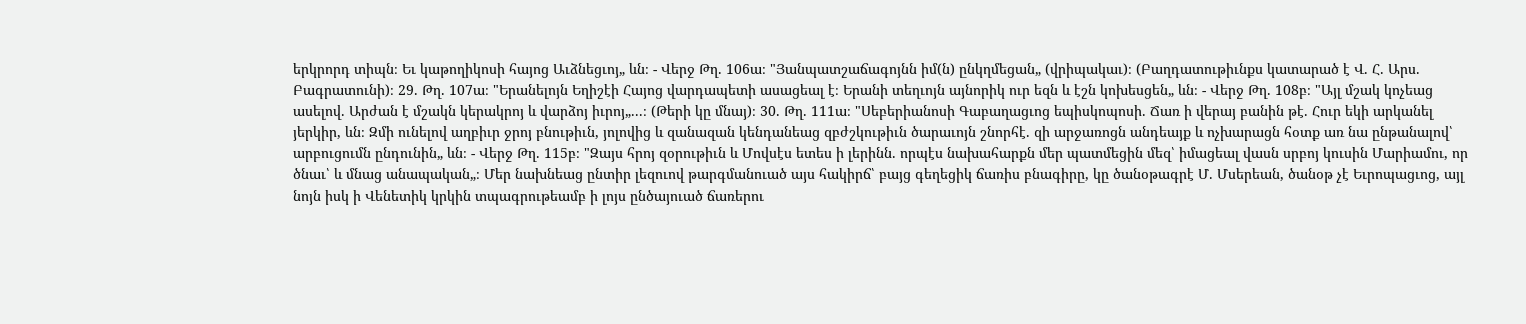երկրորդ տիպն։ Եւ կաթողիկոսի հայոց Աւձնեցւոյ„ ևն։ - Վերջ Թղ. 106ա։ "Յանպատշաճագոյնն իմ(ն) ընկղմեցան„ (վրիպակաւ)։ (Բաղդատութիւնքս կատարած է Վ. Հ. Արս. Բագրատունի)։ 29. Թղ. 107ա։ "Երանելոյն Եղիշէի Հայոց վարդապետի ասացեալ է։ Երանի տեղւոյն այնորիկ ուր եզն և էշն կոխեսցեն„ ևն։ - Վերջ Թղ. 108բ։ "Այլ մշակ կոչեաց ասելով. Արժան է մշակն կերակրոյ և վարձոյ իւրոյ„...։ (Թերի կը մնայ)։ 30. Թղ. 111ա։ "Սեբերիանոսի Գաբաղացւոց եպիսկոպոսի. Ճառ ի վերայ բանին թէ. Հուր եկի արկանել յերկիր, ևն։ Զմի ունելով աղբիւր ջրոյ բնութիւն, յոլովից և զանազան կենդանեաց զբժշկութիւն ծարաւոյն շնորհէ. զի արջառոցն անդեայք և ոչխարացն հօտք առ նա ընթանալով՝ արբուցումն ընդունին„ ևն։ - Վերջ Թղ. 115բ։ "Զայս հրոյ զօրութիւն և Մովսէս ետես ի լերինն. որպէս նախահարքն մեր պատմեցին մեզ՝ իմացեալ վասն սրբոյ կուսին Մարիամու, որ ծնաւ՝ և մնաց անապական„։ Մեր նախնեաց ընտիր լեզուով թարգմանուած այս հակիրճ՝ բայց գեղեցիկ ճառիս բնագիրը, կը ծանօթագրէ Մ. Մսերեան, ծանօթ չէ Եւրոպացւոց, այլ նոյն իսկ ի Վենետիկ կրկին տպագրութեամբ ի լոյս ընծայուած ճառերու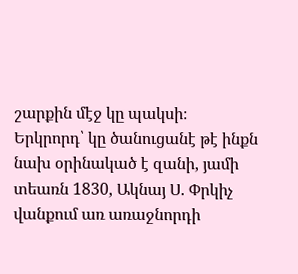շարքին մէջ կը պակսի։ Երկրորդ՝ կը ծանուցանէ թէ ինքն նախ օրինակած է զանի, յամի տեառն 1830, Ակնայ Ս. Փրկիչ վանքում առ առաջնորդի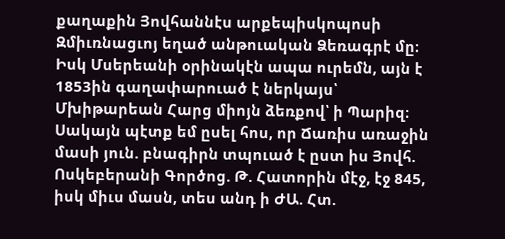քաղաքին Յովհաննէս արքեպիսկոպոսի Զմիւռնացւոյ եղած անթուական Ձեռագրէ մը։ Իսկ Մսերեանի օրինակէն ապա ուրեմն, այն է 1853ին գաղափարուած է ներկայս՝ Մխիթարեան Հարց միոյն ձեռքով՝ ի Պարիզ։ Սակայն պէտք եմ ըսել հոս, որ Ճառիս առաջին մասի յուն. բնագիրն տպուած է ըստ իս Յովհ. Ոսկեբերանի Գործոց. Թ. Հատորին մէջ, էջ 845, իսկ միւս մասն, տես անդ ի ԺԱ. Հտ.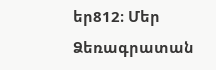եր812։ Մեր Ձեռագրատան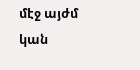մէջ այժմ կան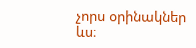չորս օրինակներ ևս։